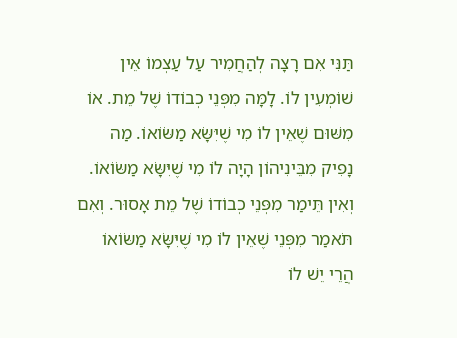תַּנִּי אִם רָצָה לְהַחֲמִיר עַל עַצְמוֹ אֵין שׁוֹמְעִין לוֹ. לָמָּה מִפְּנֵי כְבוֹדוֹ שֶׁל מֵת. אוֹ מִשּׁוּם שֶׁאֵין לוֹ מִי שֶׁיִּשָּׂא מַשּׂוֹאוֹ. מַה נָפִיק מִבֵּינִיהוֹן הָיָה לוֹ מִי שֶׁיִּשָּׂא מַשּׂוֹאוֹ. וְאִין תֵּימַר מִפְּנֵי כְבוֹדוֹ שֶׁל מֵת אָסוּר. וְאִם תֹּאמַר מִפְּנֵי שֶׁאֵין לוֹ מִי שֶׁיִּשָּׂא מַשּׂוֹאוֹ הֲרֵי יֵשׁ לוֹ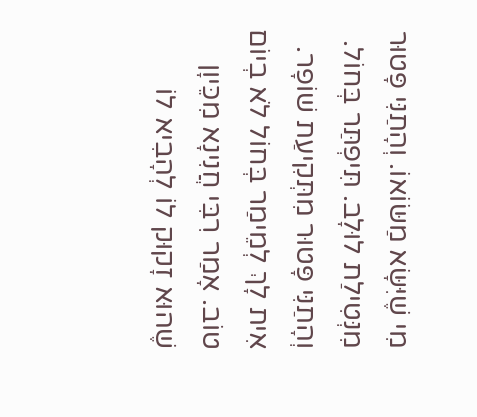מִי שֶׁיִּשָּׂא מַשּׂוֹאוֹ. וְהָתַנִּי פָּטוּר מִנְּטִילַת לוּלָב. תִּיפְתַּר בְּחוֹל. וְהָתַנִּי פָּטוּר מִתְּקִיעַת שׁוֹפָר. אִית לָךְ לְמֵימַר בְּחוֹל לֹא בְיוֹם טוֹב. אָמַר רִבִּי חֲנִינָא מִכֵּיוָן שֶׁהוּא זָקוּק לוֹ לְהָבִיא לוֹ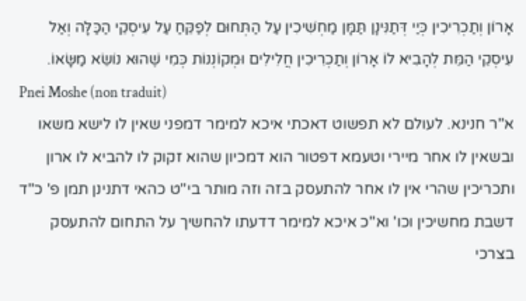אָרוֹן וְתַכְרִיכִין כְּיַי דְּתַנִּינָן תַּמָּן מַחְשִׁיכִין עַל הַתְּחוּם לְפַקֵּחַ עַל עִיסְקֵי הַכַּלָּה וְאַל עִיסְקֵי הַמֵּת לְהָבִיא לוֹ אָרוֹן וְתַכְרִיכִין חֲלִילִים וּמְקוֹנְנוֹת כְּמִי שֶׁהוּא נוֹשֵׂא מַשָּׂאוֹ.
Pnei Moshe (non traduit)
א''ר חנינא. לעולם לא תפשוט דאכתי איכא למימר דמפני שאין לו לישא משאו ובשאין לו אחר מיירי וטעמא דפטור הוא דמכיון שהוא זקוק לו להביא לו ארון ותכריכין שהרי אין לו אחר להתעסק בזה וזה מותר בי''ט כהאי דתנינן תמן פ' כ''ד דשבת מחשיכין וכו' וא''כ איכא למימר דדעתו להחשיך על התחום להתעסק בצרכי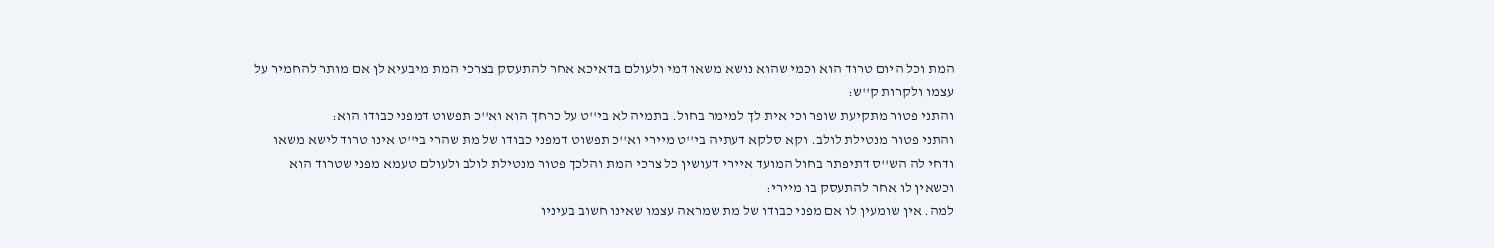המת וכל היום טרוד הוא וכמי שהוא נושא משאו דמי ולעולם בדאיכא אחר להתעסק בצרכי המת מיבעיא לן אם מותר להחמיר על עצמו ולקרות ק''ש:
והתני פטור מתקיעת שופר וכי אית לך למימר בחול. בתמיה לא בי''ט על כרחך הוא וא''כ תפשוט דמפני כבודו הוא:
והתני פטור מנטילת לולב. וקא סלקא דעתיה בי''ט מיירי וא''כ תפשוט דמפני כבודו של מת שהרי בי''ט אינו טרוד לישא משאו ודחי לה הש''ס דתיפתר בחול המועד איירי דעושין כל צרכי המת והלכך פטור מנטילת לולב ולעולם טעמא מפני שטרוד הוא וכשאין לו אחר להתעסק בו מיירי:
למה. אין שומעין לו אם מפני כבודו של מת שמראה עצמו שאינו חשוב בעיניו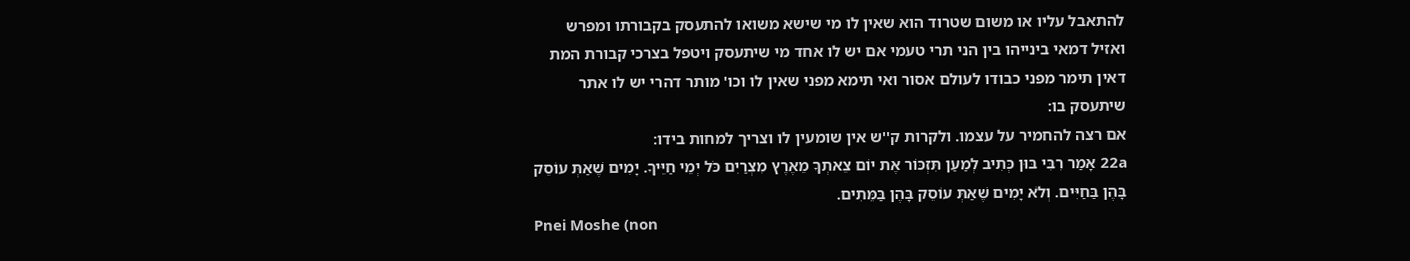להתאבל עליו או משום שטרוד הוא שאין לו מי שישא משואו להתעסק בקבורתו ומפרש ואזיל דמאי בינייהו בין הני תרי טעמי אם יש לו אחד מי שיתעסק ויטפל בצרכי קבורת המת דאין תימר מפני כבודו לעולם אסור ואי תימא מפני שאין לו וכו' מותר דהרי יש לו אתר שיתעסק בו:
אם רצה להחמיר על עצמו. ולקרות ק''ש אין שומעין לו וצריך למחות בידו:
22a אָמַר רִבִּי בּוּן כְּתִיב לְמַעַן תִּזְכּוֹר אֶת יוֹם צֵאתְךָ מֵאֶרֶץ מִצְרַיִם כֹּל יְמֵי חַיֵּיךָ. יָמִים שֶׁאַתְּ עוֹסֵק בָּהֶן בַּחַיִּים. וְלֹא יָמִים שֶׁאַתְּ עוֹסֵק בָּהֶן בַּמֵּתִים.
Pnei Moshe (non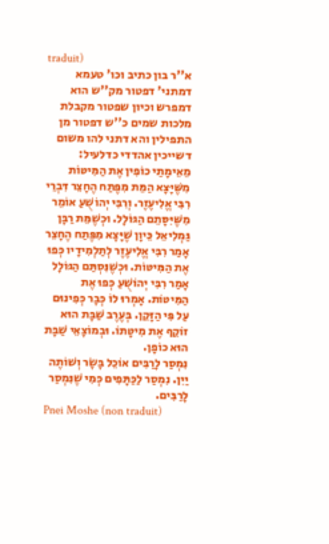traduit)
א''ר בון כתיב וכו' טעמא דמתני' דפטור מק''ש הוא דמפרש וכיון שפטור מקבלת מלכות שמים כ''ש דפטור מן התפילין והא דתני להו משום דשייכין אהדדי כדלעיל:
מֵאֵימָתַי כוֹפִין אֶת הַמִּיטּוֹת מִשֶּׁיָּצָא הַמֵּת מִפֶּתַח הֶחָצֵר דִּבְרֵי רִבִּי אֱלִיעֶזֶר. וְרִבִּי יְהוֹשֻׁעַ אוֹמֵר מִשֶּׁיִּסָּתֵם הַגּוֹלָל. וּכְשֶׁמֵּת רַבָּן גַּמְלִיאֵל כֵּיוָן שֶׁיָּצָא מִפֶּתַח הֶחָצֵר אָמַר רִבִּי אֱלִיעֶזֶר לְתַלְמִידָיו כְּפוּ אֶת הַמִּיטּוֹת. וּכְשֶׁנִּסְתַּם הַגּוֹלָל אָמַר רִבִּי יְהוֹשֻׁעַ כְּפוּ אֶת הַמִּיטּוֹת. אָמְרוּ לוֹ כְּבָר כְּפִינוּם עַל פִּי הַזָּקֵן. בְּעֶרֶב שַׁבָּת הוּא זוֹקֵף אֶת מִיטָּתוֹ. וּבְמוֹצָאֵי שַׁבָּת הוּא כוֹפָן.
נִמְסַר לָרַבִּים אוֹכֵל בָּשָׂר וְשׁוֹתֶה יַיִן. נִמְסַר לַכַּתָּפִים כְּמִי שֶׁנִּמְסַר לָרַבִּים.
Pnei Moshe (non traduit)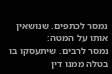נמסר לכתפים. שנושאין אותו על המטה:
נמסר לרבים. שיתעסקו בו בטלה ממנו דין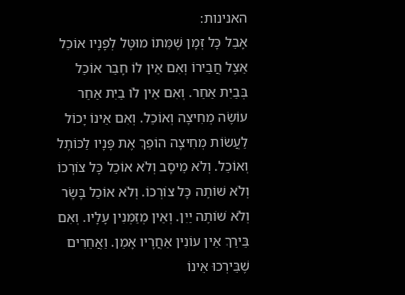האנינות:
אָבֵל כָּל זְמָן שֶׁמֵּתוֹ מוּטָּל לְפָנָיו אוֹכֵל אֵצֶל חֲבֵירוֹ וְאִם אֵין לוֹ חָבֵר אוֹכֵל בְּבַיִת אַחֵר. וְאִם אֵין לוֹ בַיִת אַחֵר עוֹשֶׂה מְחִיצָה וְאוֹכֵל. וְאִם אֵינוֹ יָכוֹל לַעֲשׂוֹת מְחִיצָה הוֹפֵךְ אֶת פָּנָיו לַכּוֹתֶל וְאוֹכֵל. וְלֹא מֵיסָב וְלֹא אוֹכֵל כָּל צוֹרְכוֹ וְלֹא שׁוֹתֶה כָּל צוֹרְכוֹ. וְלֹא אוֹכֵל בָּשָׂר וְלֹא שׁוֹתֶה יַיִן. וְאֵין מְזַמְּנִין עָלָיו. וְאִם בֵּירַךְ אֵין עוֹנִין אַחֲרָיו אָמֵן. וַאֲחֵרִים שֶׁבֵּירְכוּ אֵינוֹ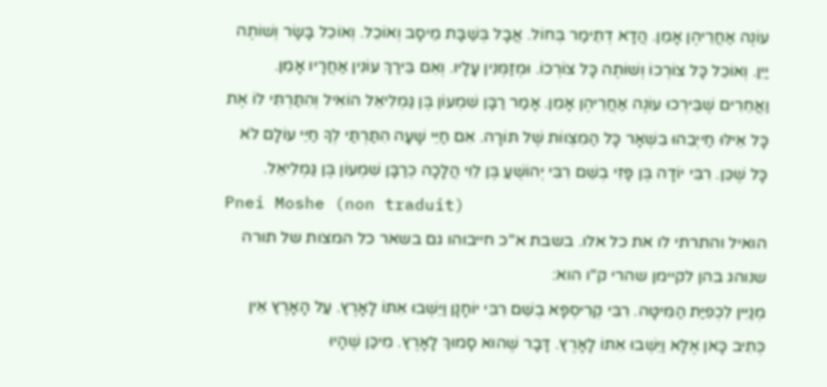עוֹנֶה אַחֲרֵיהֶן אָמֵן. הֲדָא דְתֵימַר בְּחוֹל. אֲבָל בְּשַׁבָּת מֵיסָב וְאוֹכֵל. וְאוֹכֵל בָּשָׂר וְשׁוֹתֶה יַיִן. וְאוֹכֵל כָּל צוֹרְכוֹ וְשׁוֹתֶה כָּל צוֹרְכוֹ. וּמְזַמְּנִין עָלָיו. וְאִם בֵּירַךְ עוֹנִין אַחֲרָיו אָמֵן. וַאֲחֵרִים שֶׁבֵּירְכוּ עוֹנֶה אַחֲרֵיהֶן אָמֵן. אָמַר רַבָּן שִׁמְעוֹן בֶּן גַּמְלִיאֵל הוֹאִיל וְהִתַּרְתִּי לוֹ אֶת כָּל אֵילּוּ חַייְבֵהוּ בִשְׁאָר כָּל הַמִצְווֹת שֶׁל תּוֹרָה. אִם חַיֵּי שָׁעָה הִתַּרְתַּי לְךָ חַיֵּי עוֹלָם לֹא כָּל שֶׁכֵּן. רִבִּי יוֹדָה בֶּן פָּזִי בְשֵׁם רִבִּי יְהוֹשֻׁעַ בֶּן לֵוִי הֲלָכָה כְרַבָּן שִׁמְעוֹן בֶּן גַּמְלִיאֵל.
Pnei Moshe (non traduit)
הואיל והתרתי לו את כל אלו. בשבת א''כ חייבוהו גם בשאר כל המצות של תורה שנוהג בהן לקיימן שהרי ק''ו הוא:
מְנַיִּין לִכְפִיַּת הַמִּיטָּה. רִבִּי קְרִיסְפָּא בְשֵׁם רִבִּי יוֹחָנָן וַיֵּשְׁבוּ אִתּוֹ לָאָרֶץ. עַל הָאָרֶץ אֵין כְּתִיב כָּאן אֶלָּא וַיֵּשְׁבוּ אִתּוֹ לָאָרֶץ. דָּבָר שֶׁהוּא סָמוּךְ לָאָרֶץ. מִיכַּן שֶׁהָיוּ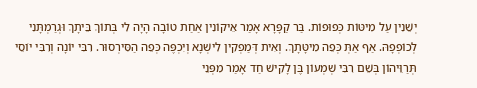יְשֵׁנִין עַל מִיטּוֹת כְּפוּפוֹת. בַּר קַפָּרָא אָמַר אֵיקוֹנִין אַחַת טוֹבָה הָיָה לִי בְּתוֹךְ בֵּיתָךְ וּגְרַמְתָּנִי לְכוֹפְפָהּ. אַף אַתְּ כְּפֵה מִיטָּתָךְ. וְאִית דְּמַפְקִין לִישְׁנָא וְיִכְפֶּה כְּפֵה הַסִּירְסוּר. רִבִּי יוֹנָה וְרִבִּי יוֹסֵי תְּרַוֵּיהוֹן בְּשֵׁם רִבִּי שְׁמְעוֹן בֶּן לָקִישׁ חַד אָמַר מִפְּנֵי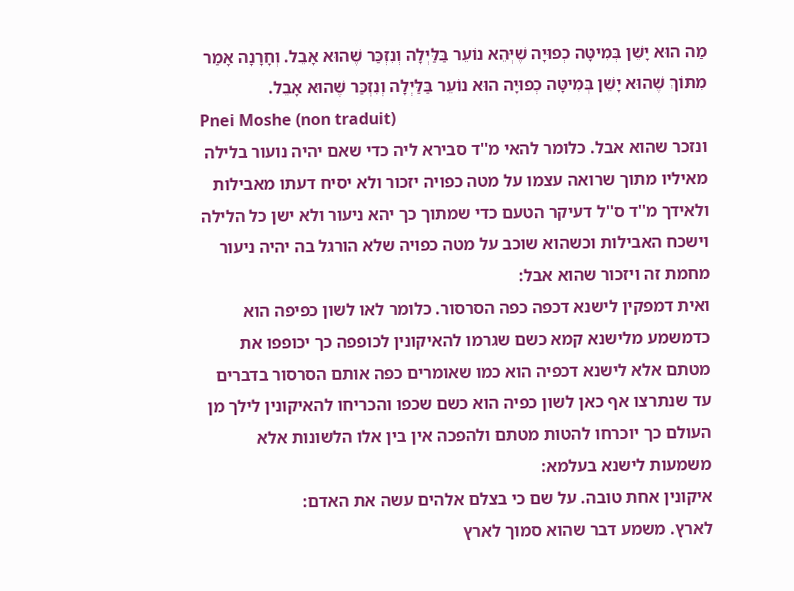מַה הוּא יָשֵׁן בְּמִיטָּה כְפוּיָה שֶׁיְּהֵא נוֹעֵר בַּלַּיְלָה וְנִזְכַּר שֶׁהוּא אָבֵל. וְחָרָנָה אָמַר מִתּוֹךְ שֶׁהוּא יָשֵׁן בְּמִיטָּה כְפוּיָה הוּא נוֹעֵר בַּלַּיְלָה וְנִזְכַּר שֶׁהוּא אָבֵל.
Pnei Moshe (non traduit)
ונזכר שהוא אבל. כלומר להאי מ''ד סבירא ליה כדי שאם יהיה נועור בלילה מאיליו מתוך שרואה עצמו על מטה כפויה יזכור ולא יסיח דעתו מאבילות ולאידך מ''ד ס''ל דעיקר הטעם כדי שמתוך כך יהא ניעור ולא ישן כל הלילה וישכח האבילות וכשהוא שוכב על מטה כפויה שלא הורגל בה יהיה ניעור מחמת זה ויזכור שהוא אבל:
ואית דמפקין לישנא דכפה כפה הסרסור. כלומר לאו לשון כפיפה הוא כדמשמע מלישנא קמא כשם שגרמו להאיקונין לכופפה כך יכופפו את מטתם אלא לישנא דכפיה הוא כמו שאומרים כפה אותם הסרסור בדברים עד שנתרצו אף כאן לשון כפיה הוא כשם שכפו והכריחו להאיקונין לילך מן העולם כך יוכרחו להטות מטתם ולהפכה אין בין אלו הלשונות אלא משמעות לישנא בעלמא:
איקונין אחת טובה. על שם כי בצלם אלהים עשה את האדם:
לארץ. משמע דבר שהוא סמוך לארץ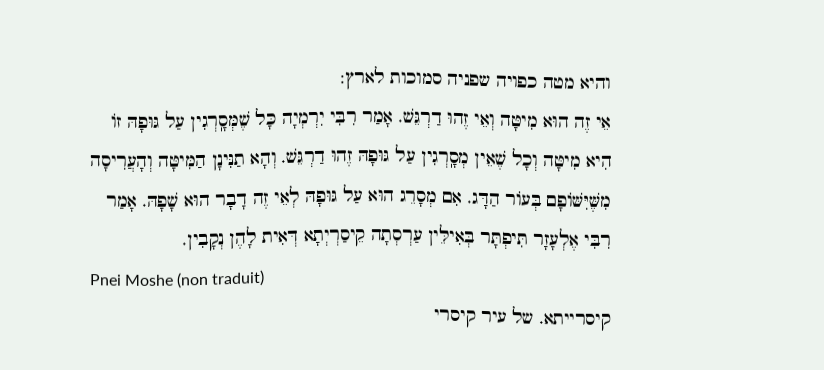והיא מטה כפויה שפניה סמוכות לארץ:
אֵי זֶה הוּא מִיטָּה וְאֵי זֶהוּ דַרְגֵּשׁ. אָמַר רִבִּי יִרְמְיָה כָּל שֶׁמְּסָֽרְגִין עַל גּוּפָהּ זוֹ הִיא מִיטָּה וְכָל שֶׁאֵין מְסָֽרְגִין עַל גּוּפָהּ זֶהוּ דַרְגֵּשׁ. וְהָא תַנִּינָן הַמִּיטָּה וְהָעֲרִיסָה מִשֶּׁיִּשּׁוֹפָם בְּעוֹר הַדָּג. אִם מְסָרֵג הוּא עַל גּוּפָהּ לְאֵי זֶה דָבָר הוּא שָׁפָהּ. אָמַר רִבִּי אֶלְעָזָר תִּיפְתָּר בְּאִילֵּין עַרְסְתָה קֵיסַרְיְתָא דְּאִית לָהֶן נְקָבִין.
Pnei Moshe (non traduit)
קיסרייתא. של עיר קיסרי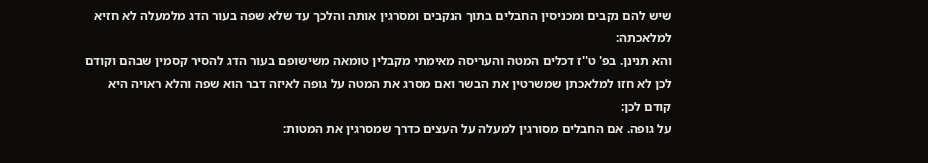שיש להם נקבים ומכניסין החבלים בתוך הנקבים ומסרגין אותה והלכך עד שלא שפה בעור הדג מלמעלה לא חזיא למלאכתה:
והא תנינן. בפ' ט''ז דכלים המטה והעריסה מאימתי מקבלין טומאה משישופם בעור הדג להסיר קסמין שבהם וקודם לכן לא חזו למלאכתן שמשרטין את הבשר ואם מסרג את המטה על גופה לאיזה דבר הוא שפה והלא ראויה היא קודם לכן:
על גופה. אם החבלים מסורגין למעלה על העצים כדרך שמסרגין את המטות: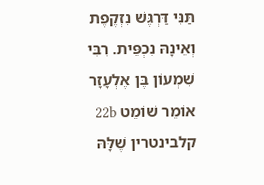תַּנִּי דַּרְגֶּשׁ נִזְקֶפֶת וְאֵינָהּ נִכְפֵּית. רִבִּי שִׁמְעוֹן בֶּן אֶלְעָזָר אוֹמֵר שׁוֹמֵט 22b קלבינטרין שֶׁלָּהּ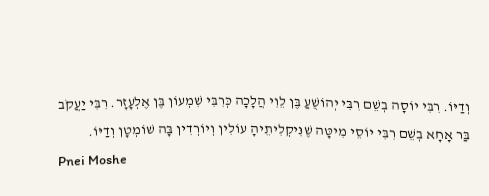וְדַיּוֹ. רִבִּי יוֹסָה בְשֵׁם רִבִּי יְהוֹשֻׁעַ בֶּן לֵוִי הֲלָכָה כְּרִבִּי שִׁמְעוֹן בֶּן אֶלְעָזָר. רִבִּי יַעֲקֹב בַּר אָחָא בְשֵׁם רִבִּי יוֹסֵי מִיטָּה שֶׁנִּיקְלִיתֵיהָ עוֹלִין וְיוֹרְדִין בָּה שׁוֹמְטָן וְדַיּוֹ.
Pnei Moshe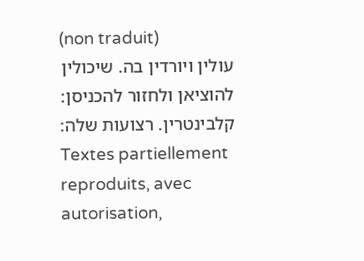(non traduit)
עולין ויורדין בה. שיכולין להוציאן ולחזור להכניסן:
קלבינטרין. רצועות שלה:
Textes partiellement reproduits, avec autorisation,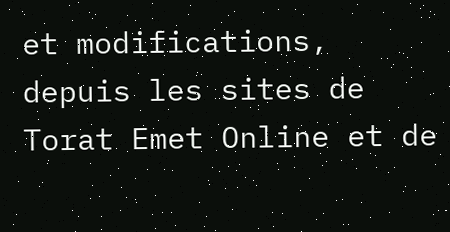et modifications, depuis les sites de Torat Emet Online et de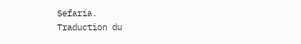Sefaria.
Traduction du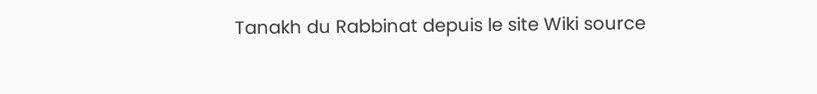Tanakh du Rabbinat depuis le site Wiki source